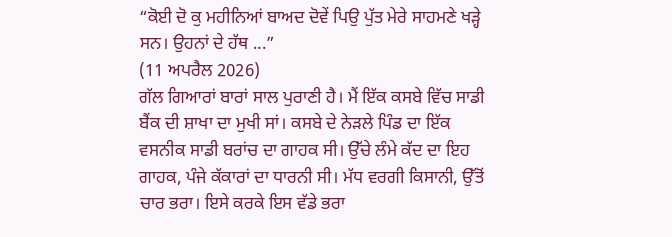“ਕੋਈ ਦੋ ਕੁ ਮਹੀਨਿਆਂ ਬਾਅਦ ਦੋਵੇਂ ਪਿਉ ਪੁੱਤ ਮੇਰੇ ਸਾਹਮਣੇ ਖੜ੍ਹੇ ਸਨ। ਉਹਨਾਂ ਦੇ ਹੱਥ ...”
(11 ਅਪਰੈਲ 2026)
ਗੱਲ ਗਿਆਰਾਂ ਬਾਰਾਂ ਸਾਲ ਪੁਰਾਣੀ ਹੈ। ਮੈਂ ਇੱਕ ਕਸਬੇ ਵਿੱਚ ਸਾਡੀ ਬੈਂਕ ਦੀ ਸ਼ਾਖਾ ਦਾ ਮੁਖੀ ਸਾਂ। ਕਸਬੇ ਦੇ ਨੇੜਲੇ ਪਿੰਡ ਦਾ ਇੱਕ ਵਸਨੀਕ ਸਾਡੀ ਬਰਾਂਚ ਦਾ ਗਾਹਕ ਸੀ। ਉੱਚੇ ਲੰਮੇ ਕੱਦ ਦਾ ਇਹ ਗਾਹਕ, ਪੰਜੇ ਕੱਕਾਰਾਂ ਦਾ ਧਾਰਨੀ ਸੀ। ਮੱਧ ਵਰਗੀ ਕਿਸਾਨੀ, ਉੱਤੋਂ ਚਾਰ ਭਰਾ। ਇਸੇ ਕਰਕੇ ਇਸ ਵੱਡੇ ਭਰਾ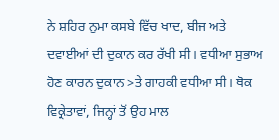ਨੇ ਸ਼ਹਿਰ ਨੁਮਾ ਕਸਬੇ ਵਿੱਚ ਖਾਦ, ਬੀਜ ਅਤੇ ਦਵਾਈਆਂ ਦੀ ਦੁਕਾਨ ਕਰ ਰੱਖੀ ਸੀ। ਵਧੀਆ ਸੁਭਾਅ ਹੋਣ ਕਾਰਨ ਦੁਕਾਨ >ਤੇ ਗਾਹਕੀ ਵਧੀਆ ਸੀ। ਥੋਕ ਵਿਕ੍ਰੇਤਾਵਾਂ, ਜਿਨ੍ਹਾਂ ਤੋਂ ਉਹ ਮਾਲ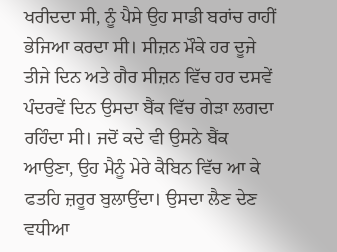ਖਰੀਦਦਾ ਸੀ, ਨੂੰ ਪੈਸੇ ਉਹ ਸਾਡੀ ਬਰਾਂਚ ਰਾਹੀਂ ਭੇਜਿਆ ਕਰਦਾ ਸੀ। ਸੀਜ਼ਨ ਮੌਕੇ ਹਰ ਦੂਜੇ ਤੀਜੇ ਦਿਨ ਅਤੇ ਗੈਰ ਸੀਜ਼ਨ ਵਿੱਚ ਹਰ ਦਸਵੇਂ ਪੰਦਰਵੇਂ ਦਿਨ ਉਸਦਾ ਬੈਂਕ ਵਿੱਚ ਗੇੜਾ ਲਗਦਾ ਰਹਿੰਦਾ ਸੀ। ਜਦੋਂ ਕਦੇ ਵੀ ਉਸਨੇ ਬੈਂਕ ਆਉਣਾ, ਉਹ ਮੈਨੂੰ ਮੇਰੇ ਕੈਬਿਨ ਵਿੱਚ ਆ ਕੇ ਫਤਹਿ ਜ਼ਰੂਰ ਬੁਲਾਉਂਦਾ। ਉਸਦਾ ਲੈਣ ਦੇਣ ਵਧੀਆ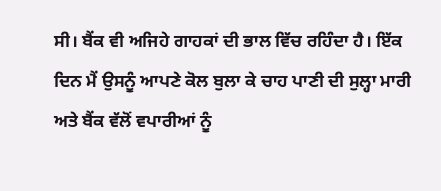ਸੀ। ਬੈਂਕ ਵੀ ਅਜਿਹੇ ਗਾਹਕਾਂ ਦੀ ਭਾਲ ਵਿੱਚ ਰਹਿੰਦਾ ਹੈ। ਇੱਕ ਦਿਨ ਮੈਂ ਉਸਨੂੰ ਆਪਣੇ ਕੋਲ ਬੁਲਾ ਕੇ ਚਾਹ ਪਾਣੀ ਦੀ ਸੁਲ੍ਹਾ ਮਾਰੀ ਅਤੇ ਬੈਂਕ ਵੱਲੋਂ ਵਪਾਰੀਆਂ ਨੂੰ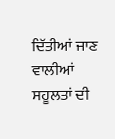ਦਿੱਤੀਆਂ ਜਾਣ ਵਾਲੀਆਂ ਸਹੂਲਤਾਂ ਦੀ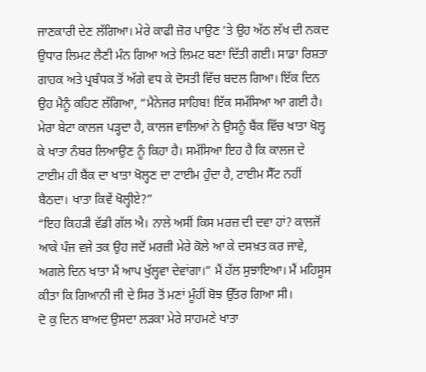ਜਾਣਕਾਰੀ ਦੇਣ ਲੱਗਿਆ। ਮੇਰੇ ਕਾਫੀ ਜ਼ੋਰ ਪਾਉਣ ’ਤੇ ਉਹ ਅੱਠ ਲੱਖ ਦੀ ਨਕਦ ਉਧਾਰ ਲਿਮਟ ਲੈਣੀ ਮੰਨ ਗਿਆ ਅਤੇ ਲਿਮਟ ਬਣਾ ਦਿੱਤੀ ਗਈ। ਸਾਡਾ ਰਿਸ਼ਤਾ ਗਾਹਕ ਅਤੇ ਪ੍ਰਬੰਧਕ ਤੋਂ ਅੱਗੇ ਵਧ ਕੇ ਦੋਸਤੀ ਵਿੱਚ ਬਦਲ ਗਿਆ। ਇੱਕ ਦਿਨ ਉਹ ਮੈਨੂੰ ਕਹਿਣ ਲੱਗਿਆ, “ਮੈਨੇਜਰ ਸਾਹਿਬ! ਇੱਕ ਸਮੱਸਿਆ ਆ ਗਈ ਹੈ। ਮੇਰਾ ਬੇਟਾ ਕਾਲਜ ਪੜ੍ਹਦਾ ਹੈ, ਕਾਲਜ ਵਾਲਿਆਂ ਨੇ ਉਸਨੂੰ ਬੈਂਕ ਵਿੱਚ ਖਾਤਾ ਖੋਲ੍ਹ ਕੇ ਖਾਤਾ ਨੰਬਰ ਲਿਆਉਣ ਨੂੰ ਕਿਹਾ ਹੈ। ਸਮੱਸਿਆ ਇਹ ਹੈ ਕਿ ਕਾਲਜ ਦੇ ਟਾਈਮ ਹੀ ਬੈਂਕ ਦਾ ਖਾਤਾ ਖੋਲ੍ਹਣ ਦਾ ਟਾਈਮ ਹੁੰਦਾ ਹੈ, ਟਾਈਮ ਸੈੱਟ ਨਹੀਂ ਬੈਠਦਾ। ਖਾਤਾ ਕਿਵੇਂ ਖੋਲ੍ਹੀਏ?”
“ਇਹ ਕਿਹੜੀ ਵੱਡੀ ਗੱਲ ਐ। ਨਾਲੇ ਅਸੀਂ ਕਿਸ ਮਰਜ਼ ਦੀ ਦਵਾ ਹਾਂ? ਕਾਲਜੋਂ ਆਕੇ ਪੰਜ ਵਜੇ ਤਕ ਉਹ ਜਦੋਂ ਮਰਜ਼ੀ ਮੇਰੇ ਕੋਲੇ ਆ ਕੇ ਦਸਖ਼ਤ ਕਰ ਜਾਵੇ, ਅਗਲੇ ਦਿਨ ਖਾਤਾ ਮੈਂ ਆਪ ਖੁੱਲ੍ਹਵਾ ਦੇਵਾਂਗਾ।” ਮੈਂ ਹੱਲ ਸੁਝਾਇਆ। ਮੈਂ ਮਹਿਸੂਸ ਕੀਤਾ ਕਿ ਗਿਆਨੀ ਜੀ ਦੇ ਸਿਰ ਤੋਂ ਮਣਾਂ ਮੂੰਹੀਂ ਬੋਝ ਉੱਤਰ ਗਿਆ ਸੀ।
ਦੋ ਕੁ ਦਿਨ ਬਾਅਦ ਉਸਦਾ ਲੜਕਾ ਮੇਰੇ ਸਾਹਮਣੇ ਖਾਤਾ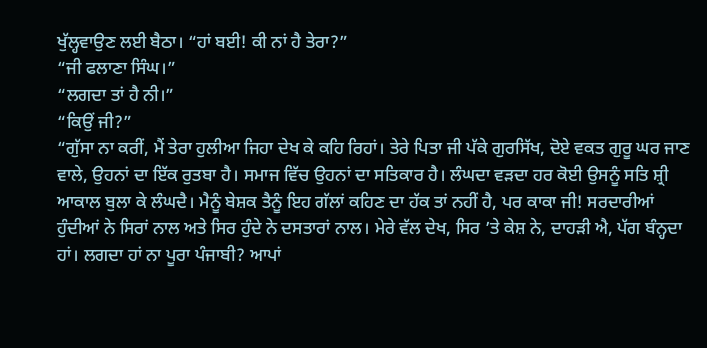ਖੁੱਲ੍ਹਵਾਉਣ ਲਈ ਬੈਠਾ। “ਹਾਂ ਬਈ! ਕੀ ਨਾਂ ਹੈ ਤੇਰਾ?”
“ਜੀ ਫਲਾਣਾ ਸਿੰਘ।”
“ਲਗਦਾ ਤਾਂ ਹੈ ਨੀ।”
“ਕਿਉਂ ਜੀ?”
“ਗੁੱਸਾ ਨਾ ਕਰੀਂ, ਮੈਂ ਤੇਰਾ ਹੁਲੀਆ ਜਿਹਾ ਦੇਖ ਕੇ ਕਹਿ ਰਿਹਾਂ। ਤੇਰੇ ਪਿਤਾ ਜੀ ਪੱਕੇ ਗੁਰਸਿੱਖ, ਦੋਏ ਵਕਤ ਗੁਰੂ ਘਰ ਜਾਣ ਵਾਲੇ, ਉਹਨਾਂ ਦਾ ਇੱਕ ਰੁਤਬਾ ਹੈ। ਸਮਾਜ ਵਿੱਚ ਉਹਨਾਂ ਦਾ ਸਤਿਕਾਰ ਹੈ। ਲੰਘਦਾ ਵੜਦਾ ਹਰ ਕੋਈ ਉਸਨੂੰ ਸਤਿ ਸ਼੍ਰੀ ਆਕਾਲ ਬੁਲਾ ਕੇ ਲੰਘਦੈ। ਮੈਨੂੰ ਬੇਸ਼ਕ ਤੈਨੂੰ ਇਹ ਗੱਲਾਂ ਕਹਿਣ ਦਾ ਹੱਕ ਤਾਂ ਨਹੀਂ ਹੈ, ਪਰ ਕਾਕਾ ਜੀ! ਸਰਦਾਰੀਆਂ ਹੁੰਦੀਆਂ ਨੇ ਸਿਰਾਂ ਨਾਲ ਅਤੇ ਸਿਰ ਹੁੰਦੇ ਨੇ ਦਸਤਾਰਾਂ ਨਾਲ। ਮੇਰੇ ਵੱਲ ਦੇਖ, ਸਿਰ ’ਤੇ ਕੇਸ਼ ਨੇ, ਦਾਹੜੀ ਐ, ਪੱਗ ਬੰਨ੍ਹਦਾ ਹਾਂ। ਲਗਦਾ ਹਾਂ ਨਾ ਪੂਰਾ ਪੰਜਾਬੀ? ਆਪਾਂ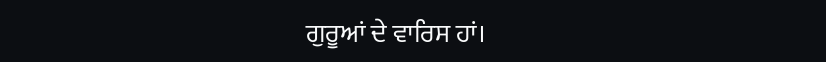ਗੁਰੂਆਂ ਦੇ ਵਾਰਿਸ ਹਾਂ।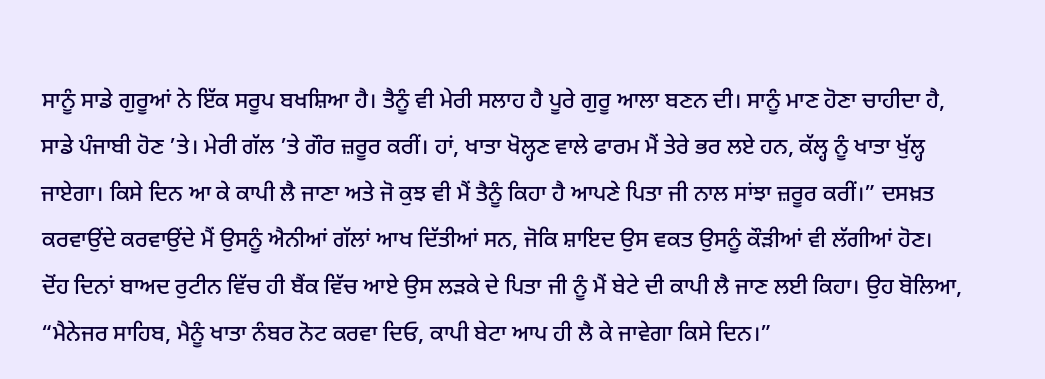ਸਾਨੂੰ ਸਾਡੇ ਗੁਰੂਆਂ ਨੇ ਇੱਕ ਸਰੂਪ ਬਖਸ਼ਿਆ ਹੈ। ਤੈਨੂੰ ਵੀ ਮੇਰੀ ਸਲਾਹ ਹੈ ਪੂਰੇ ਗੁਰੂ ਆਲਾ ਬਣਨ ਦੀ। ਸਾਨੂੰ ਮਾਣ ਹੋਣਾ ਚਾਹੀਦਾ ਹੈ, ਸਾਡੇ ਪੰਜਾਬੀ ਹੋਣ ’ਤੇ। ਮੇਰੀ ਗੱਲ ’ਤੇ ਗੌਰ ਜ਼ਰੂਰ ਕਰੀਂ। ਹਾਂ, ਖਾਤਾ ਖੋਲ੍ਹਣ ਵਾਲੇ ਫਾਰਮ ਮੈਂ ਤੇਰੇ ਭਰ ਲਏ ਹਨ, ਕੱਲ੍ਹ ਨੂੰ ਖਾਤਾ ਖੁੱਲ੍ਹ ਜਾਏਗਾ। ਕਿਸੇ ਦਿਨ ਆ ਕੇ ਕਾਪੀ ਲੈ ਜਾਣਾ ਅਤੇ ਜੋ ਕੁਝ ਵੀ ਮੈਂ ਤੈਨੂੰ ਕਿਹਾ ਹੈ ਆਪਣੇ ਪਿਤਾ ਜੀ ਨਾਲ ਸਾਂਝਾ ਜ਼ਰੂਰ ਕਰੀਂ।” ਦਸਖ਼ਤ ਕਰਵਾਉਂਦੇ ਕਰਵਾਉਂਦੇ ਮੈਂ ਉਸਨੂੰ ਐਨੀਆਂ ਗੱਲਾਂ ਆਖ ਦਿੱਤੀਆਂ ਸਨ, ਜੋਕਿ ਸ਼ਾਇਦ ਉਸ ਵਕਤ ਉਸਨੂੰ ਕੌੜੀਆਂ ਵੀ ਲੱਗੀਆਂ ਹੋਣ।
ਦੋਂਹ ਦਿਨਾਂ ਬਾਅਦ ਰੁਟੀਨ ਵਿੱਚ ਹੀ ਬੈਂਕ ਵਿੱਚ ਆਏ ਉਸ ਲੜਕੇ ਦੇ ਪਿਤਾ ਜੀ ਨੂੰ ਮੈਂ ਬੇਟੇ ਦੀ ਕਾਪੀ ਲੈ ਜਾਣ ਲਈ ਕਿਹਾ। ਉਹ ਬੋਲਿਆ, “ਮੈਨੇਜਰ ਸਾਹਿਬ, ਮੈਨੂੰ ਖਾਤਾ ਨੰਬਰ ਨੋਟ ਕਰਵਾ ਦਿਓ, ਕਾਪੀ ਬੇਟਾ ਆਪ ਹੀ ਲੈ ਕੇ ਜਾਵੇਗਾ ਕਿਸੇ ਦਿਨ।”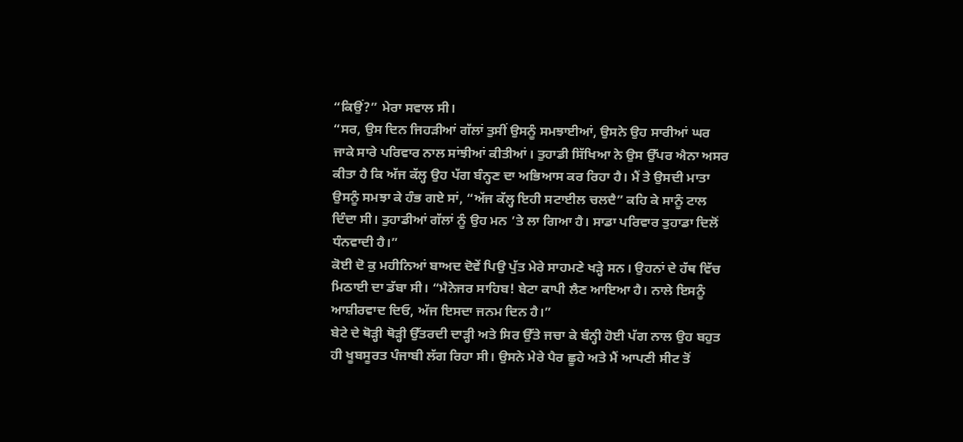“ਕਿਉਂ?” ਮੇਰਾ ਸਵਾਲ ਸੀ।
“ਸਰ, ਉਸ ਦਿਨ ਜਿਹੜੀਆਂ ਗੱਲਾਂ ਤੁਸੀਂ ਉਸਨੂੰ ਸਮਝਾਈਆਂ, ਉਸਨੇ ਉਹ ਸਾਰੀਆਂ ਘਰ ਜਾਕੇ ਸਾਰੇ ਪਰਿਵਾਰ ਨਾਲ ਸਾਂਝੀਆਂ ਕੀਤੀਆਂ। ਤੁਹਾਡੀ ਸਿੱਖਿਆ ਨੇ ਉਸ ਉੱਪਰ ਐਨਾ ਅਸਰ ਕੀਤਾ ਹੈ ਕਿ ਅੱਜ ਕੱਲ੍ਹ ਉਹ ਪੱਗ ਬੰਨ੍ਹਣ ਦਾ ਅਭਿਆਸ ਕਰ ਰਿਹਾ ਹੈ। ਮੈਂ ਤੇ ਉਸਦੀ ਮਾਤਾ ਉਸਨੂੰ ਸਮਝਾ ਕੇ ਹੰਭ ਗਏ ਸਾਂ, “ਅੱਜ ਕੱਲ੍ਹ ਇਹੀ ਸਟਾਈਲ ਚਲਦੈ” ਕਹਿ ਕੇ ਸਾਨੂੰ ਟਾਲ ਦਿੰਦਾ ਸੀ। ਤੁਹਾਡੀਆਂ ਗੱਲਾਂ ਨੂੰ ਉਹ ਮਨ ’ਤੇ ਲਾ ਗਿਆ ਹੈ। ਸਾਡਾ ਪਰਿਵਾਰ ਤੁਹਾਡਾ ਦਿਲੋਂ ਧੰਨਵਾਦੀ ਹੈ।”
ਕੋਈ ਦੋ ਕੁ ਮਹੀਨਿਆਂ ਬਾਅਦ ਦੋਵੇਂ ਪਿਉ ਪੁੱਤ ਮੇਰੇ ਸਾਹਮਣੇ ਖੜ੍ਹੇ ਸਨ। ਉਹਨਾਂ ਦੇ ਹੱਥ ਵਿੱਚ ਮਿਠਾਈ ਦਾ ਡੱਬਾ ਸੀ। “ਮੈਨੇਜਰ ਸਾਹਿਬ! ਬੇਟਾ ਕਾਪੀ ਲੈਣ ਆਇਆ ਹੈ। ਨਾਲੇ ਇਸਨੂੰ ਆਸ਼ੀਰਵਾਦ ਦਿਓ, ਅੱਜ ਇਸਦਾ ਜਨਮ ਦਿਨ ਹੈ।”
ਬੇਟੇ ਦੇ ਥੋੜ੍ਹੀ ਥੋੜ੍ਹੀ ਉੱਤਰਦੀ ਦਾੜ੍ਹੀ ਅਤੇ ਸਿਰ ਉੱਤੇ ਜਚਾ ਕੇ ਬੰਨ੍ਹੀ ਹੋਈ ਪੱਗ ਨਾਲ ਉਹ ਬਹੁਤ ਹੀ ਖੂਬਸੂਰਤ ਪੰਜਾਬੀ ਲੱਗ ਰਿਹਾ ਸੀ। ਉਸਨੇ ਮੇਰੇ ਪੈਰ ਛੂਹੇ ਅਤੇ ਮੈਂ ਆਪਣੀ ਸੀਟ ਤੋਂ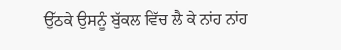ਉੱਠਕੇ ਉਸਨੂੰ ਬੁੱਕਲ ਵਿੱਚ ਲੈ ਕੇ ਨਾਂਹ ਨਾਂਹ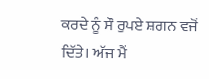ਕਰਦੇ ਨੂੰ ਸੌ ਰੁਪਏ ਸ਼ਗਨ ਵਜੋਂ ਦਿੱਤੇ। ਅੱਜ ਮੈਂ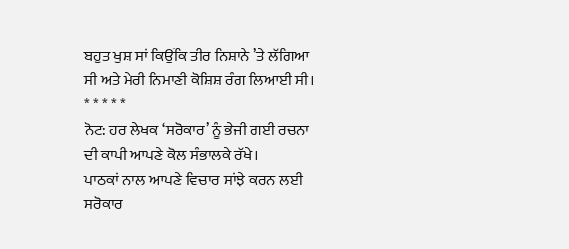ਬਹੁਤ ਖੁਸ਼ ਸਾਂ ਕਿਉਂਕਿ ਤੀਰ ਨਿਸ਼ਾਨੇ ’ਤੇ ਲੱਗਿਆ ਸੀ ਅਤੇ ਮੇਰੀ ਨਿਮਾਣੀ ਕੋਸ਼ਿਸ਼ ਰੰਗ ਲਿਆਈ ਸੀ।
* * * * *
ਨੋਟ: ਹਰ ਲੇਖਕ ‘ਸਰੋਕਾਰ’ ਨੂੰ ਭੇਜੀ ਗਈ ਰਚਨਾ ਦੀ ਕਾਪੀ ਆਪਣੇ ਕੋਲ ਸੰਭਾਲਕੇ ਰੱਖੇ।
ਪਾਠਕਾਂ ਨਾਲ ਆਪਣੇ ਵਿਚਾਰ ਸਾਂਝੇ ਕਰਨ ਲਈ ਸਰੋਕਾਰ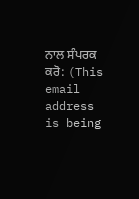ਨਾਲ ਸੰਪਰਕ ਕਰੋ: (This email address is being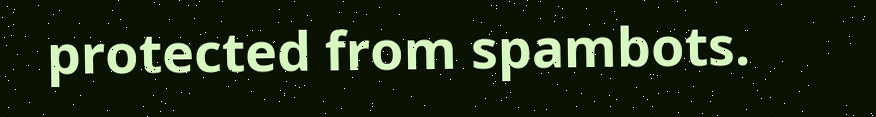protected from spambots.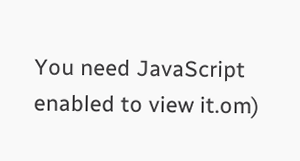You need JavaScript enabled to view it.om)